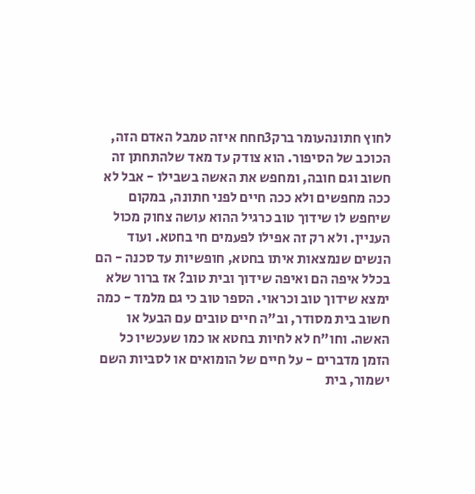לחוץ חתונהעומר ברק3חחח איזה טמבל האדם הזה, הכוכב של הסיפור. הוא צודק עד מאד שלהתחתן זה חשוב וגם חובה, ומחפש את האשה בשבילו - אבל לא ככה מחפשים ולא ככה חיים לפני חתונה, במקום שיחפש לו שידוך טוב כרגיל ההוא עושה צחוק מכול העניין. ולא רק זה אפילו לפעמים חי בחטא. ועוד הנשים שנמצאות איתו בחטא, חופשיות עד סכנה - הם בכלל איפה הם ואיפה שידוך ובית טוב? אז ברור שלא ימצא שידוך טוב וכראוי. הספר טוב כי גם מלמד - כמה חשוב בית מסודר, וב"ה חיים טובים עם הבעל או האשה. וחו"ח לא לחיות בחטא או כמו שעכשיו כל הזמן מדברים - על חיים של הומואים או לסביות השם ישמור, בית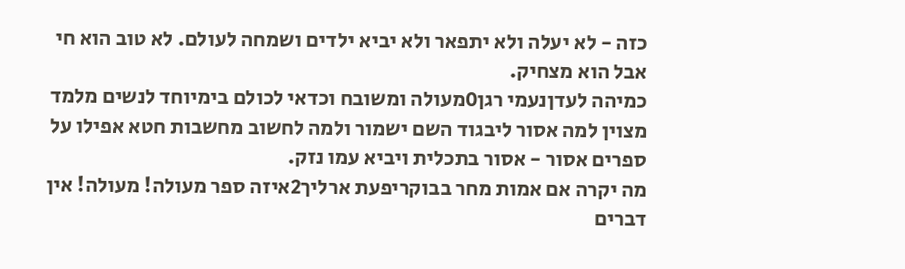כזה - לא יעלה ולא יתפאר ולא יביא ילדים ושמחה לעולם. לא טוב הוא חי אבל הוא מצחיק.
כמיהה לעדןנעמי רגן0מעולה ומשובח וכדאי לכולם בימיוחד לנשים מלמד מצוין למה אסור ליבגוד השם ישמור ולמה לחשוב מחשבות חטא אפילו על ספרים אסור - אסור בתכלית ויביא עמו נזק.
מה יקרה אם אמות מחר בבוקריפעת ארליך2איזה ספר מעולה! מעולה! אין דברים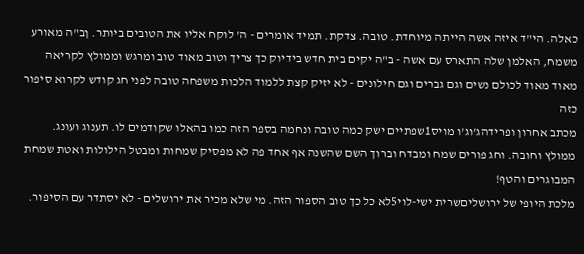כאלה. הי"ד איזה אשה הייתה מיוחדת. טובה. צדקת. תמיד אומרים - ה' לוקח אליו את הטובים ביותר. ןב"ה מאורע משמח, האלמן שלה התארס עם אשה - ב"ה יקים בית חדש בידיוק כך צריך וטוב מאוד טוב ומרגש וממולץ לקריאה מאוד מאוד לכולם נשים וגם גברים וגם חילונים - לא יזיק קצת ללמוד הלכות משפחה טובה לפני חג קודש לקרוא סיפור כזה
מכתב אחרון ופרידהג'וג'ו מויס1שפתיים ישק כמה טובה ונחמה בספר הזה כמו בהאלו שקודמים לו. תענוג ועונג. ממולץ וחובה. וחג פורים שמח ומבדח וברוך השם שהשנה אף אחד פה לא מפסיק שמחות ומבטל הילולות ואטת שמחת המבוגרים והטף!
מלכת היופי של ירושליםשרית ישי-לוי5לא כל כך טוב הספור הזה. מי שלא מכיר את ירושלים - לא יסתדר עם הסיפור.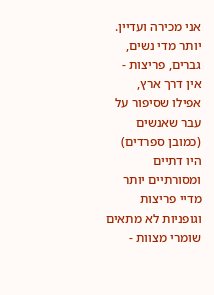אני מכירה ועדיין. יותר מדי נשים, גברים, פריצות - אין דרך ארץ, אפילו שסיפור על עבר שאנשים (כמובן ספרדים) היו דתיים ומסורתיים יותר מדיי פריצות וגופניות לא מתאים שומרי מצוות -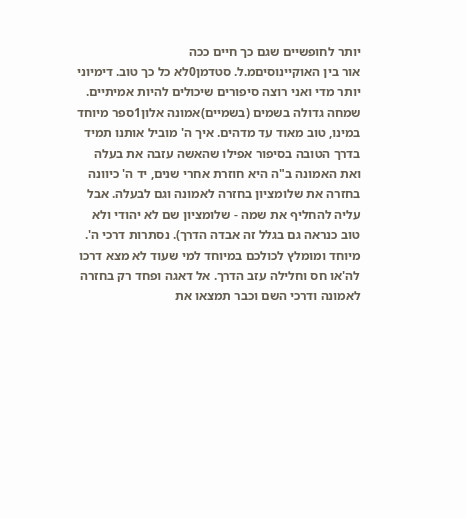יותר לחופשיים שגם כך חיים ככה
אור בין האוקיינוסיםמ.ל. סטדמן0לא כל כך טוב. דימיוני יותר מדי ואני רוצה סיפורים שיכולים להיות אמיתיים.
שמחה גדולה בשמים (בשמיים)אמונה אלון1ספר מיוחד במינו, טוב מאוד עד מדהים. איך ה' מוביל אותנו תמיד בדרך הטובה בסיפור אפילו שהאשה עזבה את בעלה ואת האמונה ב"ה היא חוזרת אחרי שנים, יד ה' כיוונה בחזרה את שלומציון בחזרה לאמונה וגם לבעלה. אבל עליה להחליף את שמה - שלומציון שם לא יהודי ולא טוב כנראה גם בגלל זה אבדה הדרך). נסתרות דרכי ה'. מיוחד ומומלץ לכולכם במיוחד למי שעוד לא מצא דרכו לה'או חס וחלילה עזב הדרך. אל דאגה ופחד רק בחזרה לאמונה ודרכי השם וכבר תמצאו את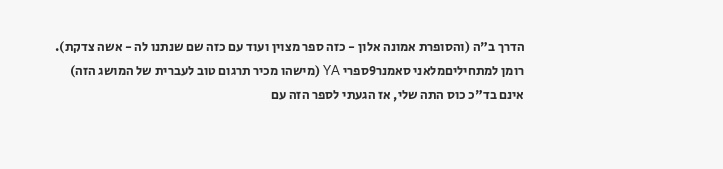הדרך ב"ה (והסופרת אמונה אלון - כזה ספר מצוין ועוד עם כזה שם שנתנו לה - אשה צדקת).
רומן למתחיליםמלאני סאמנר9ספרי YA (מישהו מכיר תרגום טוב לעברית של המושג הזה) אינם בד"כ כוס התה שלי, אז הגעתי לספר הזה עם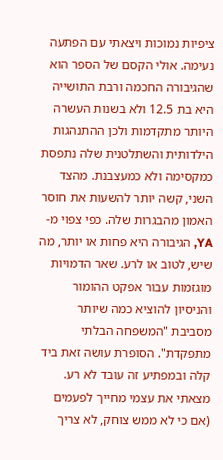ציפיות נמוכות ויצאתי עם הפתעה נעימה. אולי הקסם של הספר הוא שהגיבורה החכמה ורבת התושייה היא בת 12.5 ולא בשנות העשרה היותר מתקדמות ולכן ההתנהגות הילדותית והשתלטנית שלה נתפסת כמקסימה ולא כמעצבנת. מהצד השני, קשה יותר להשעות את חוסר האמון מהבגרות שלה. כפי צפוי מ-YA, הגיבורה היא פחות או יותר, מה שיש, לטוב או לרע. שאר הדמויות מוגזמות עבור אפקט ההומור והניסיון להוציא כמה שיותר מסביבת "המשפחה הבלתי מתפקדת". הסופרת עושה זאת ביד קלה ובמפתיע זה עובד לא רע. מצאתי את עצמי מחייך לפעמים (אם כי לא ממש צוחק, לא צריך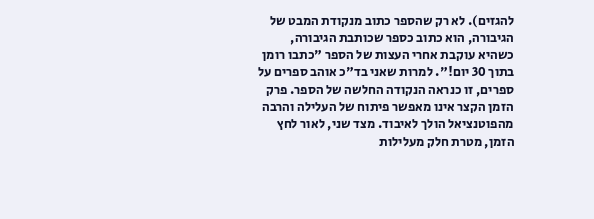להגזים). לא רק שהספר כתוב מנקודת המבט של הגיבורה, הוא כתוב כספר שכותבת הגיבורה, כשהיא עוקבת אחרי העצות של הספר "כתבו רומן בתוך 30 יום!". למרות שאני בד"כ אוהב ספרים על ספרים, זו כנראה הנקודה החלשה של הספר. פרק הזמן הקצר אינו מאפשר פיתוח של העלילה והרבה מהפוטנציאל הולך לאיבוד. מצד שני, לאור לחץ הזמן, מטרת חלק מעלילות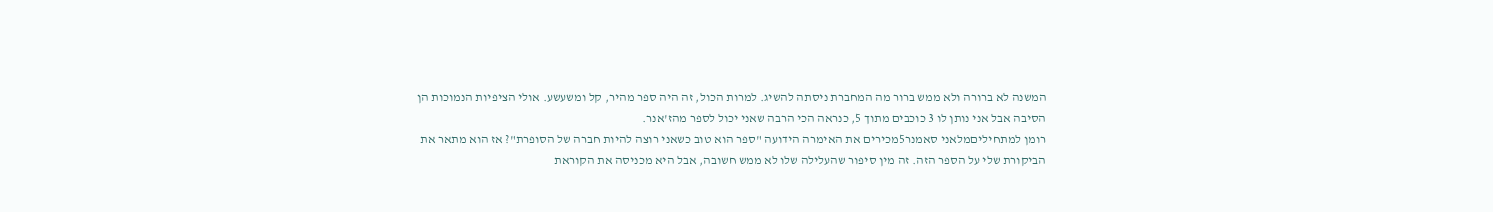המשנה לא ברורה ולא ממש ברור מה המחברת ניסתה להשיג. למרות הכול, זה היה ספר מהיר, קל ומשעשע. אולי הציפיות הנמוכות הן הסיבה אבל אני נותן לו 3 כוכבים מתוך 5, כנראה הכי הרבה שאני יכול לספר מהז'אנר.
רומן למתחיליםמלאני סאמנר5מכירים את האימרה הידועה "ספר הוא טוב כשאני רוצה להיות חברה של הסופרת"? אז הוא מתאר את הביקורת שלי על הספר הזה. זה מין סיפור שהעלילה שלו לא ממש חשובה, אבל היא מכניסה את הקוראת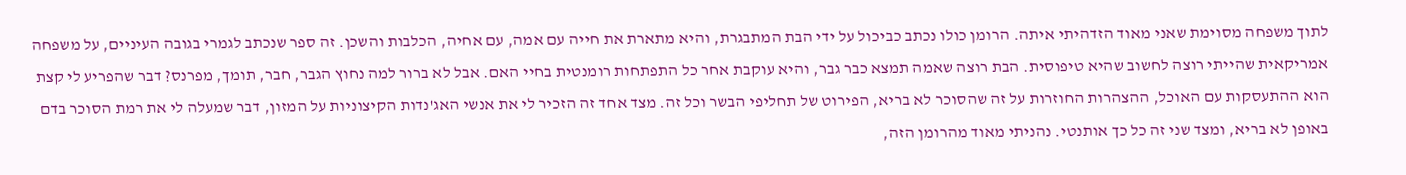לתוך משפחה מסוימת שאני מאוד הזדהיתי איתה. הרומן כולו נכתב כביכול על ידי הבת המתבגרת, והיא מתארת את חייה עם אמה, עם אחיה, הכלבות והשכן. זה ספר שנכתב לגמרי בגובה העיניים, על משפחה אמריקאית שהייתי רוצה לחשוב שהיא טיפוסית. הבת רוצה שאמה תמצא כבר גבר, והיא עוקבת אחר כל התפתחות רומנטית בחיי האם. אבל לא ברור למה נחוץ הגבר, חבר, תומך, מפרנס? דבר שהפריע לי קצת הוא ההתעסקות עם האוכל, ההצהרות החוזרות על זה שהסוכר לא בריא, הפירוט של תחליפי הבשר וכל זה. מצד אחד זה הזכיר לי את אנשי האג'נדות הקיצוניות על המזון, דבר שמעלה לי את רמת הסוכר בדם באופן לא בריא, ומצד שני זה כל כך אותנטי. נהניתי מאוד מהרומן הזה,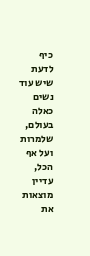כיף לדעת שיש עוד נשים כאלה בעולם, שלמרות ועל אף הכל, עדיין מוצאות את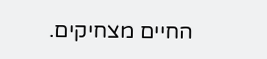החיים מצחיקים.